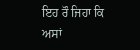ਇਹ ਰੌ ਜਿਹਾ ਕਿ ਅਸਾਂ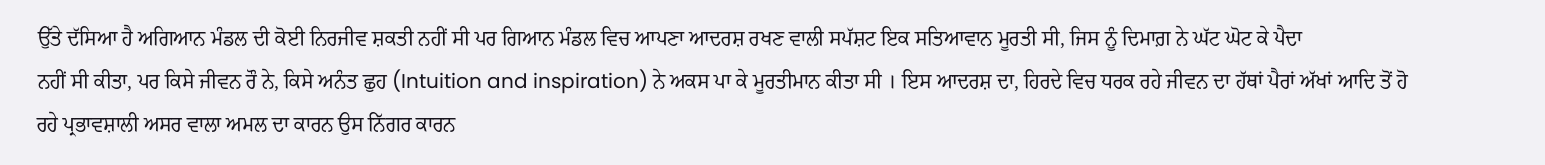ਉੱਤੇ ਦੱਸਿਆ ਹੈ ਅਗਿਆਨ ਮੰਡਲ ਦੀ ਕੋਈ ਨਿਰਜੀਵ ਸ਼ਕਤੀ ਨਹੀਂ ਸੀ ਪਰ ਗਿਆਨ ਮੰਡਲ ਵਿਚ ਆਪਣਾ ਆਦਰਸ਼ ਰਖਣ ਵਾਲੀ ਸਪੱਸ਼ਟ ਇਕ ਸਤਿਆਵਾਨ ਮੂਰਤੀ ਸੀ, ਜਿਸ ਨੂੰ ਦਿਮਾਗ਼ ਨੇ ਘੱਟ ਘੋਟ ਕੇ ਪੈਦਾ
ਨਹੀਂ ਸੀ ਕੀਤਾ, ਪਰ ਕਿਸੇ ਜੀਵਨ ਰੌ ਨੇ, ਕਿਸੇ ਅਨੰਤ ਛੁਹ (Intuition and inspiration) ਨੇ ਅਕਸ ਪਾ ਕੇ ਮੂਰਤੀਮਾਨ ਕੀਤਾ ਸੀ । ਇਸ ਆਦਰਸ਼ ਦਾ, ਹਿਰਦੇ ਵਿਚ ਧਰਕ ਰਹੇ ਜੀਵਨ ਦਾ ਹੱਥਾਂ ਪੈਰਾਂ ਅੱਖਾਂ ਆਦਿ ਤੋਂ ਹੋ ਰਹੇ ਪ੍ਰਭਾਵਸ਼ਾਲੀ ਅਸਰ ਵਾਲਾ ਅਮਲ ਦਾ ਕਾਰਨ ਉਸ ਨਿੱਗਰ ਕਾਰਨ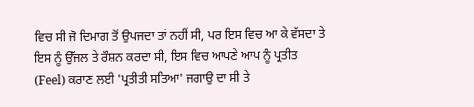ਵਿਚ ਸੀ ਜੋ ਦਿਮਾਗ ਤੋਂ ਉਪਜਦਾ ਤਾਂ ਨਹੀਂ ਸੀ, ਪਰ ਇਸ ਵਿਚ ਆ ਕੇ ਵੱਸਦਾ ਤੇ ਇਸ ਨੂੰ ਉੱਜਲ ਤੇ ਰੌਸ਼ਨ ਕਰਦਾ ਸੀ, ਇਸ ਵਿਚ ਆਪਣੇ ਆਪ ਨੂੰ ਪ੍ਰਤੀਤ (Feel) ਕਰਾਣ ਲਈ 'ਪ੍ਰਤੀਤੀ ਸਤਿਆ' ਜਗਾਉ ਦਾ ਸੀ ਤੇ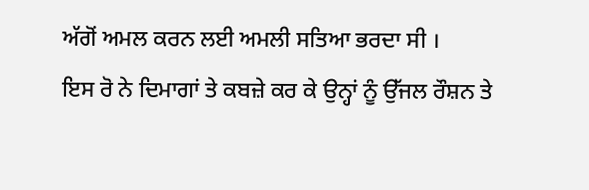ਅੱਗੋਂ ਅਮਲ ਕਰਨ ਲਈ ਅਮਲੀ ਸਤਿਆ ਭਰਦਾ ਸੀ ।
ਇਸ ਰੋ ਨੇ ਦਿਮਾਗਾਂ ਤੇ ਕਬਜ਼ੇ ਕਰ ਕੇ ਉਨ੍ਹਾਂ ਨੂੰ ਉੱਜਲ ਰੌਸ਼ਨ ਤੇ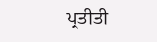ਪ੍ਰਤੀਤੀ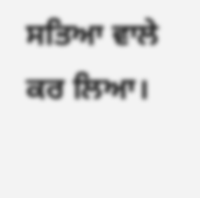ਸਤਿਆ ਵਾਲੇ ਕਰ ਲਿਆ।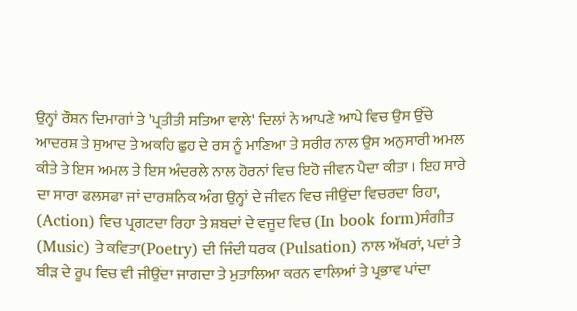ਉਨ੍ਹਾਂ ਰੌਸ਼ਨ ਦਿਮਾਗਾਂ ਤੇ 'ਪ੍ਰਤੀਤੀ ਸਤਿਆ ਵਾਲੇ' ਦਿਲਾਂ ਨੇ ਆਪਣੇ ਆਪੇ ਵਿਚ ਉਸ ਉੱਚੇ ਆਦਰਸ਼ ਤੇ ਸੁਆਦ ਤੇ ਅਕਹਿ ਛੁਹ ਦੇ ਰਸ ਨੂੰ ਮਾਣਿਆ ਤੇ ਸਰੀਰ ਨਾਲ ਉਸ ਅਨੁਸਾਰੀ ਅਮਲ ਕੀਤੇ ਤੇ ਇਸ ਅਮਲ ਤੇ ਇਸ ਅੰਦਰਲੇ ਨਾਲ ਹੋਰਨਾਂ ਵਿਚ ਇਹੋ ਜੀਵਨ ਪੈਦਾ ਕੀਤਾ । ਇਹ ਸਾਰੇ ਦਾ ਸਾਰਾ ਫਲਸਫਾ ਜਾਂ ਦਾਰਸ਼ਨਿਕ ਅੰਗ ਉਨ੍ਹਾਂ ਦੇ ਜੀਵਨ ਵਿਚ ਜੀਉਂਦਾ ਵਿਚਰਦਾ ਰਿਹਾ, (Action) ਵਿਚ ਪ੍ਰਗਟਦਾ ਰਿਹਾ ਤੇ ਸ਼ਬਦਾਂ ਦੇ ਵਜੂਦ ਵਿਚ (In book form)ਸੰਗੀਤ (Music) ਤੇ ਕਵਿਤਾ(Poetry) ਦੀ ਜਿੰਦੀ ਧਰਕ (Pulsation) ਨਾਲ ਅੱਖਰਾਂ, ਪਦਾਂ ਤੇ ਬੀੜ ਦੇ ਰੂਪ ਵਿਚ ਵੀ ਜੀਉਂਦਾ ਜਾਗਦਾ ਤੇ ਮੁਤਾਲਿਆ ਕਰਨ ਵਾਲਿਆਂ ਤੇ ਪ੍ਰਭਾਵ ਪਾਂਦਾ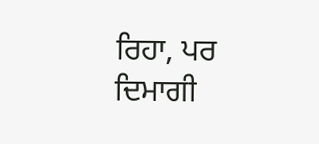ਰਿਹਾ, ਪਰ ਦਿਮਾਗੀ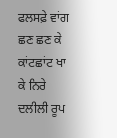ਫਲਸਫ਼ੇ ਵਾਂਗ ਛਣ ਛਣ ਕੇ ਕਾਂਟਛਾਂਟ ਖਾ ਕੇ ਨਿਰੇ ਦਲੀਲੀ ਰੂਪ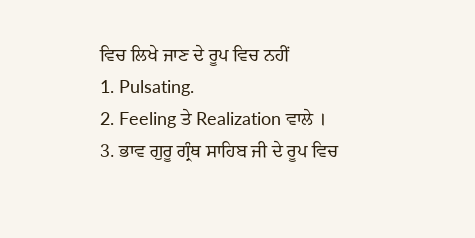ਵਿਚ ਲਿਖੇ ਜਾਣ ਦੇ ਰੂਪ ਵਿਚ ਨਹੀਂ
1. Pulsating.
2. Feeling ਤੇ Realization ਵਾਲੇ ।
3. ਭਾਵ ਗੁਰੂ ਗ੍ਰੰਥ ਸਾਹਿਬ ਜੀ ਦੇ ਰੂਪ ਵਿਚ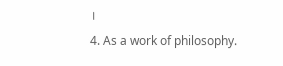।
4. As a work of philosophy.